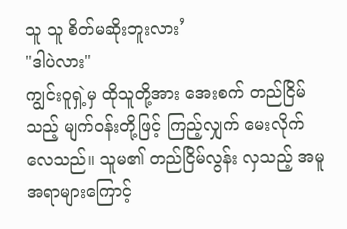သူ သူ စိတ်မဆိုးဘူးလား’
"ဒါပဲလား"
ကျွင်းဝူရှဲ့မှ ထိုသူတို့အား အေးစက် တည်ငြိမ်သည့် မျက်ဝန်းတို့ဖြင့် ကြည့်လျှက် မေးလိုက်လေသည်။ သူမ၏ တည်ငြိမ်လွန်း လှသည့် အမူအရာများကြောင့်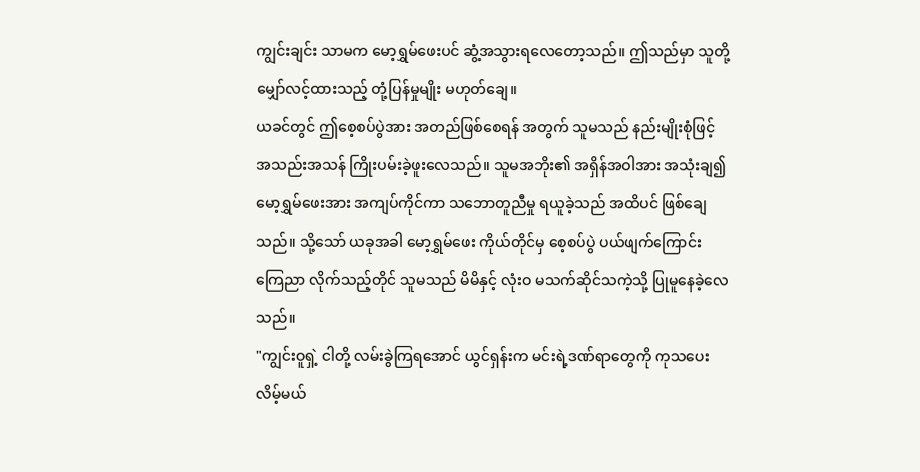ကျွင်းချင်း သာမက မော့ရွှမ်ဖေးပင် ဆွံ့အသွားရလေတော့သည်။ ဤသည်မှာ သူတို့ မျှော်လင့်ထားသည့် တုံ့ပြန်မှုမျိုး မဟုတ်ချေ။
ယခင်တွင် ဤစေ့စပ်ပွဲအား အတည်ဖြစ်စေရန် အတွက် သူမသည် နည်းမျိုးစုံဖြင့် အသည်းအသန် ကြိုးပမ်းခဲ့ဖူးလေသည်။ သူမအဘိုး၏ အရှိန်အဝါအား အသုံးချ၍ မော့ရွှမ်ဖေးအား အကျပ်ကိုင်ကာ သဘောတူညီမှု ရယူခဲ့သည် အထိပင် ဖြစ်ချေသည်။ သို့သော် ယခုအခါ မော့ရွှမ်ဖေး ကိုယ်တိုင်မှ စေ့စပ်ပွဲ ပယ်ဖျက်ကြောင်း ကြေညာ လိုက်သည့်တိုင် သူမသည် မိမိနှင့် လုံးဝ မသက်ဆိုင်သကဲ့သို့ ပြုမူနေခဲ့လေသည်။
"ကျွင်းဝူရှဲ့ ငါတို့ လမ်းခွဲကြရအောင် ယွင်ရှန်းက မင်းရဲ့ဒဏ်ရာတွေကို ကုသပေးလိမ့်မယ်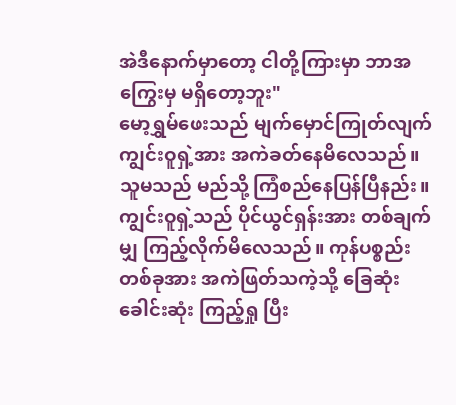အဲဒီနောက်မှာတော့ ငါတို့ကြားမှာ ဘာအကြွေးမှ မရှိတော့ဘူး"
မော့ရွှမ်ဖေးသည် မျက်မှောင်ကြုတ်လျက် ကျွင်းဝူရှဲ့အား အကဲခတ်နေမိလေသည်။ သူမသည် မည်သို့ ကြံစည်နေပြန်ပြီနည်း။
ကျွင်းဝူရှဲ့သည် ပိုင်ယွင်ရှန်းအား တစ်ချက်မျှ ကြည့်လိုက်မိလေသည်။ ကုန်ပစ္စည်းတစ်ခုအား အကဲဖြတ်သကဲ့သို့ ခြေဆုံး ခေါင်းဆုံး ကြည့်ရှု ပြီး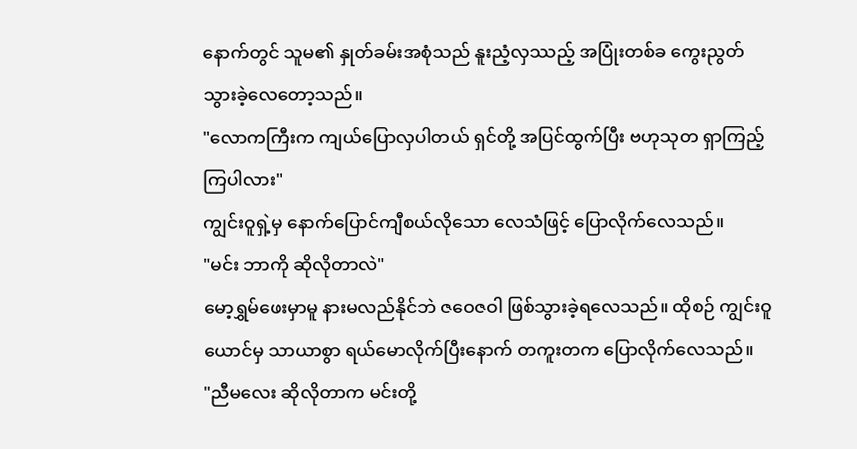နောက်တွင် သူမ၏ နှုတ်ခမ်းအစုံသည် နူးညံ့လှဿည့် အပြုံးတစ်ခ ကွေးညွတ်သွားခဲ့လေတော့သည်။
"လောကကြီးက ကျယ်ပြောလှပါတယ် ရှင်တို့ အပြင်ထွက်ပြီး ဗဟုသုတ ရှာကြည့်ကြပါလား"
ကျွင်းဝူရှဲ့မှ နောက်ပြောင်ကျီစယ်လိုသော လေသံဖြင့် ပြောလိုက်လေသည်။
"မင်း ဘာကို ဆိုလိုတာလဲ"
မော့ရွှမ်ဖေးမှာမူ နားမလည်နိုင်ဘဲ ဇဝေဇဝါ ဖြစ်သွားခဲ့ရလေသည်။ ထိုစဉ် ကျွင်းဝူယောင်မှ သာယာစွာ ရယ်မောလိုက်ပြီးနောက် တကူးတက ပြောလိုက်လေသည်။
"ညီမလေး ဆိုလိုတာက မင်းတို့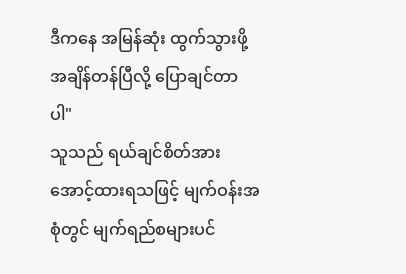ဒီကနေ အမြန်ဆုံး ထွက်သွားဖို့ အချိန်တန်ပြီလို့ ပြောချင်တာပါ"
သူသည် ရယ်ချင်စိတ်အား အောင့်ထားရသဖြင့် မျက်ဝန်းအစုံတွင် မျက်ရည်စများပင်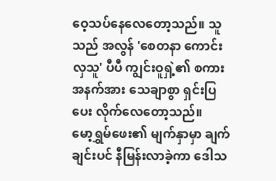ဝေ့သပ်နေလေတော့သည်။ သူသည် အလွန် 'စေတနာ ကောင်းလှသူ' ပီပီ ကျွင်းဝူရှဲ့၏ စကားအနက်အား သေချာစွာ ရှင်းပြပေး လိုက်လေတော့သည်။
မော့ရွှမ်ဖေး၏ မျက်နှာမှာ ချက်ချင်းပင် နီမြန်းလာခဲ့ကာ ဒေါသ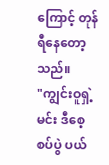ကြောင့် တုန်ရီနေတော့သည်။
"ကျွင်းဝူရှဲ့ မင်း ဒီစေ့စပ်ပွဲ ပယ်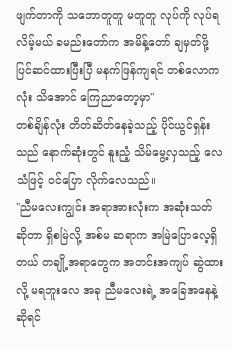ဖျက်တာကို သဘောတူတူ မတူတူ လုပ်ကို လုပ်ရလိမ့်မယ် ခမည်းတော်က အမိန့်တော် ချမှတ်ဖို့ ပြင်ဆင်ထားပြီးပြီ မနက်ဖြန်ကျရင် တစ်လောကလုံး သိအောင် ကြေညာတော့မှာ"
တစ်ချိန်လုံး တိတ်ဆိတ်နေခဲ့သည့် ပိုင်ယွင်ရှန်းသည် နောက်ဆုံးတွင် နူးညံ့ သိမ်မွေ့လှသည့် လေသံဖြင့် ဝင်ပြော လိုက်လေသည်။
"ညီမလေးကျွင်း အရာအားလုံးက အဆုံးသတ် ဆိုတာ ရှိစမြဲလို့ အစ်မ ဆရာက အမြဲပြောလေ့ရှိတယ် တချို့အရာတွေက အတင်းအကျပ် ဆွဲထားလို့ မရဘူးလေ အခု ညီမလေးရဲ့ အခြေအနေနဲ့ ဆိုရင်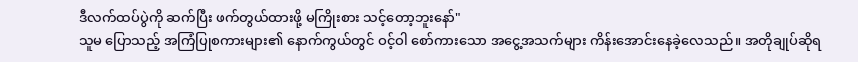ဒီလက်ထပ်ပွဲကို ဆက်ပြီး ဖက်တွယ်ထားဖို့ မကြိုးစား သင့်တော့ဘူးနော်"
သူမ ပြောသည့် အကြံပြုစကားများ၏ နောက်ကွယ်တွင် ဝင့်ဝါ စော်ကားသော အငွေ့အသက်များ ကိန်းအောင်းနေခဲ့လေသည်။ အတိုချုပ်ဆိုရ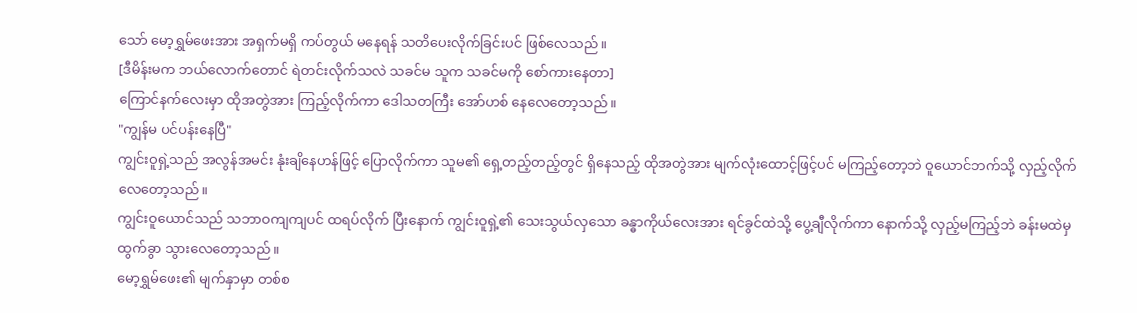သော် မော့ရွှမ်ဖေးအား အရှက်မရှိ ကပ်တွယ် မနေရန် သတိပေးလိုက်ခြင်းပင် ဖြစ်လေသည်။
[ဒီမိန်းမက ဘယ်လောက်တောင် ရဲတင်းလိုက်သလဲ သခင်မ သူက သခင်မကို စော်ကားနေတာ]
ကြောင်နက်လေးမှာ ထိုအတွဲအား ကြည့်လိုက်ကာ ဒေါသတကြီး အော်ဟစ် နေလေတော့သည်။
"ကျွန်မ ပင်ပန်းနေပြီ"
ကျွင်းဝူရှဲ့သည် အလွန်အမင်း နုံးချိနေဟန်ဖြင့် ပြောလိုက်ကာ သူမ၏ ရှေ့တည့်တည့်တွင် ရှိနေသည့် ထိုအတွဲအား မျက်လုံးထောင့်ဖြင့်ပင် မကြည့်တော့ဘဲ ဝူယောင်ဘက်သို့ လှည့်လိုက် လေတော့သည်။
ကျွင်းဝူယောင်သည် သဘာဝကျကျပင် ထရပ်လိုက် ပြီးနောက် ကျွင်းဝူရှဲ့၏ သေးသွယ်လှသော ခန္ဓာကိုယ်လေးအား ရင်ခွင်ထဲသို့ ပွေ့ချီလိုက်ကာ နောက်သို့ လှည့်မကြည့်ဘဲ ခန်းမထဲမှ ထွက်ခွာ သွားလေတော့သည်။
မော့ရွှမ်ဖေး၏ မျက်နှာမှာ တစ်စ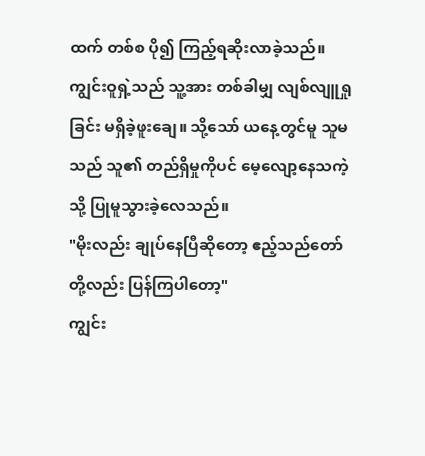ထက် တစ်စ ပို၍ ကြည့်ရဆိုးလာခဲ့သည်။ ကျွင်းဝူရှဲ့သည် သူ့အား တစ်ခါမျှ လျစ်လျူရှုခြင်း မရှိခဲ့ဖူးချေ။ သို့သော် ယနေ့တွင်မူ သူမသည် သူ၏ တည်ရှိမှုကိုပင် မေ့လျော့နေသကဲ့သို့ ပြုမူသွားခဲ့လေသည်။
"မိုးလည်း ချုပ်နေပြီဆိုတော့ ဧည့်သည်တော်တို့လည်း ပြန်ကြပါတော့"
ကျွင်း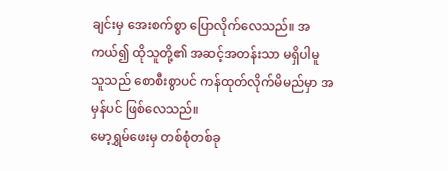ချင်းမှ အေးစက်စွာ ပြောလိုက်လေသည်။ အကယ်၍ ထိုသူတို့၏ အဆင့်အတန်းသာ မရှိပါမူ သူသည် စောစီးစွာပင် ကန်ထုတ်လိုက်မိမည်မှာ အမှန်ပင် ဖြစ်လေသည်။
မော့ရွှမ်ဖေးမှ တစ်စုံတစ်ခု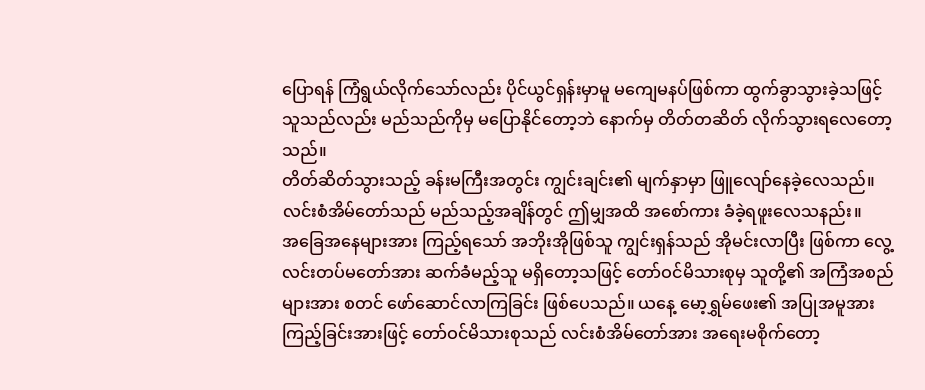ပြောရန် ကြံရွယ်လိုက်သော်လည်း ပိုင်ယွင်ရှန်းမှာမူ မကျေမနပ်ဖြစ်ကာ ထွက်ခွာသွားခဲ့သဖြင့် သူသည်လည်း မည်သည်ကိုမှ မပြောနိုင်တော့ဘဲ နောက်မှ တိတ်တဆိတ် လိုက်သွားရလေတော့သည်။
တိတ်ဆိတ်သွားသည့် ခန်းမကြီးအတွင်း ကျွင်းချင်း၏ မျက်နှာမှာ ဖြူလျော်နေခဲ့လေသည်။ လင်းစံအိမ်တော်သည် မည်သည့်အချိန်တွင် ဤမျှအထိ အစော်ကား ခံခဲ့ရဖူးလေသနည်း။
အခြေအနေများအား ကြည့်ရသော် အဘိုးအိုဖြစ်သူ ကျွင်းရှန်သည် အိုမင်းလာပြီး ဖြစ်ကာ လွေ့လင်းတပ်မတော်အား ဆက်ခံမည့်သူ မရှိတော့သဖြင့် တော်ဝင်မိသားစုမှ သူတို့၏ အကြံအစည်များအား စတင် ဖော်ဆောင်လာကြခြင်း ဖြစ်ပေသည်။ ယနေ့ မော့ရွှမ်ဖေး၏ အပြုအမူအား ကြည့်ခြင်းအားဖြင့် တော်ဝင်မိသားစုသည် လင်းစံအိမ်တော်အား အရေးမစိုက်တော့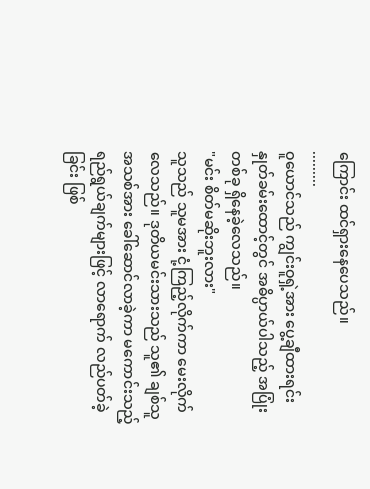ကြောင်း ထင်ရှားနေပေသည်။
.........
ဝူယောင်သည် ကျွင်းဝူရှဲ့အား ပွေ့ချီထားရင်း နှုတ်ခမ်းထောင့်တွင် အဓိပ္ပာယ်ပါသည့် အပြုံးတစ်ခု ရှိနေခဲ့လေသည်။
"မင်း စိတ်မဆိုးဘူးလား"
သူသည် သူမအား ငုံ့ကြည့်လိုက်ကာ မေးလိုက်လေသည်။ ဒုတိယမင်းသားသည် သူ၏ ချစ်သူအသစ်အား ခေါ်ဆောင်လာခဲ့ကာ မကောင်းသည့် ရည်ရွယ်ချက်များဖြင့် လာရောက် လည်ပတ်ခဲ့ခြင်း ဖြစ်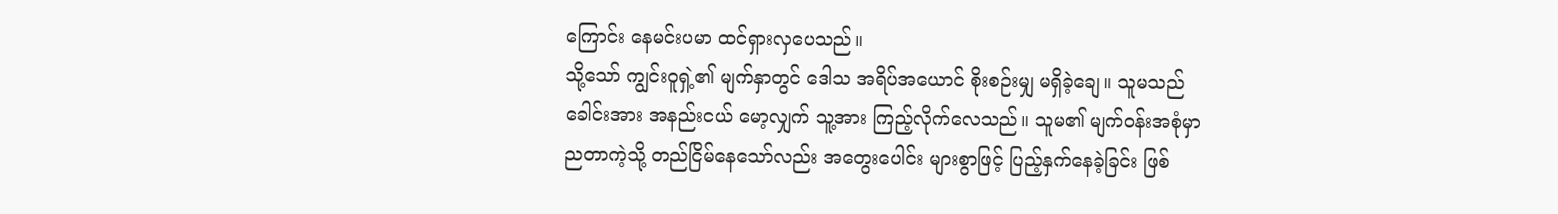ကြောင်း နေမင်းပမာ ထင်ရှားလှပေသည်။
သို့သော် ကျွင်းဝူရှဲ့၏ မျက်နှာတွင် ဒေါသ အရိပ်အယောင် စိုးစဉ်းမျှ မရှိခဲ့ချေ။ သူမသည် ခေါင်းအား အနည်းငယ် မော့လျှက် သူ့အား ကြည့်လိုက်လေသည်။ သူမ၏ မျက်ဝန်းအစုံမှာ ညတာကဲ့သို့ တည်ငြိမ်နေသော်လည်း အတွေးပေါင်း များစွာဖြင့် ပြည့်နှက်နေခဲ့ခြင်း ဖြစ်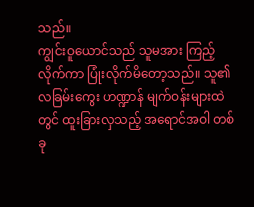သည်။
ကျွင်းဝူယောင်သည် သူမအား ကြည့်လိုက်ကာ ပြုံးလိုက်မိတော့သည်။ သူ၏ လခြမ်းကွေး ဟဏ္ဍာန် မျက်ဝန်းများထဲတွင် ထူးခြားလှသည့် အရောင်အဝါ တစ်ခု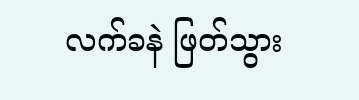လက်ခနဲ ဖြတ်သွား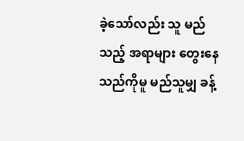ခဲ့သော်လည်း သူ မည်သည့် အရာများ တွေးနေသည်ကိုမူ မည်သူမျှ ခန့်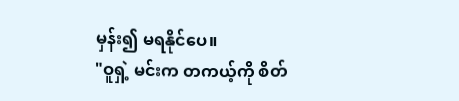မှန်း၍ မရနိုင်ပေ။
"ဝူရှဲ့ မင်းက တကယ့်ကို စိတ်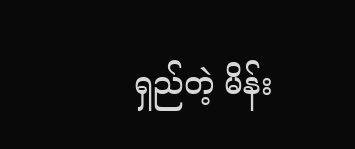ရှည်တဲ့ မိန်း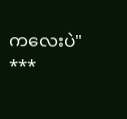ကလေးပဲ"
***